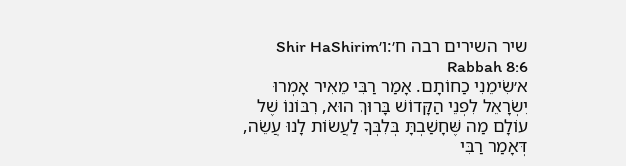שיר השירים רבה ח׳:ו׳Shir HaShirim Rabbah 8:6
א׳שִׂימֵנִי כַחוֹתָם. אָמַר רַבִּי מֵאִיר אָמְרוּ יִשְׂרָאֵל לִפְנֵי הַקָּדוֹשׁ בָּרוּךְ הוּא, רִבּוֹנוֹ שֶׁל עוֹלָם מַה שֶּׁחָשַׁבְתָּ בְּלִבְּךָ לַעֲשׂוֹת לָנוּ עֲשֵׂה, דְּאָמַר רַבִּי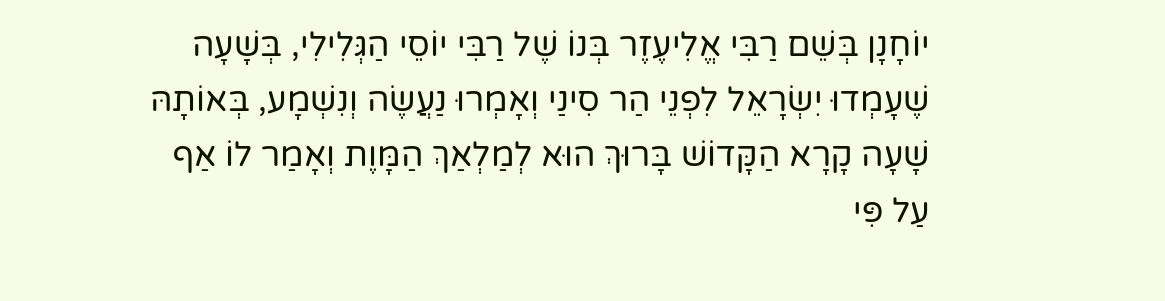יוֹחָנָן בְּשֵׁם רַבִּי אֱלִיעֶזֶר בְּנוֹ שֶׁל רַבִּי יוֹסֵי הַגְּלִילִי, בְּשָׁעָה שֶׁעָמְדוּ יִשְׂרָאֵל לִפְנֵי הַר סִינַי וְאָמְרוּ נַעֲשֶׂה וְנִשְׁמָע, בְּאוֹתָהּ שָׁעָה קָרָא הַקָּדוֹשׁ בָּרוּךְ הוּא לְמַלְאַךְ הַמָּוֶת וְאָמַר לוֹ אַף עַל פִּי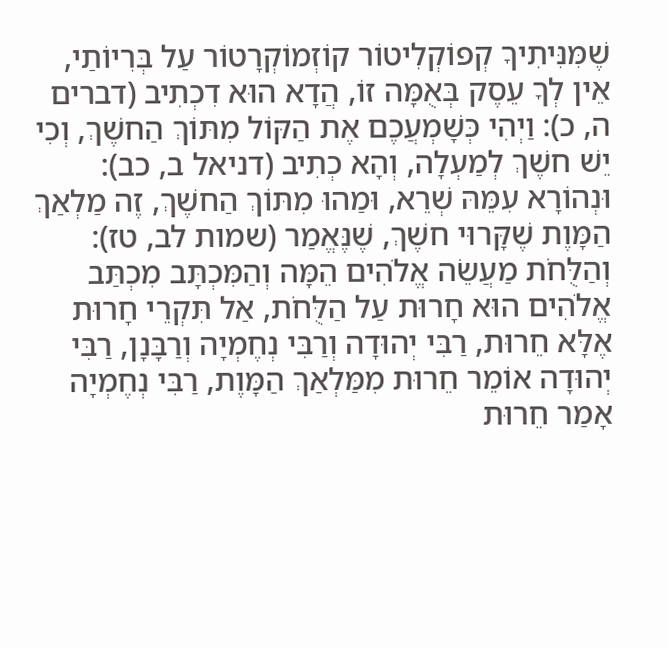שֶׁמִּנִּיתִיךָ קְפוֹקְלִיטוֹר קוֹזְמוֹקְרָטוֹר עַל בְּרִיוֹתַי, אֵין לְךָ עֵסֶק בְּאֻמָּה זוֹ, הֲדָא הוּא דִכְתִיב (דברים ה, כ): וַיְהִי כְּשָׁמְעֲכֶם אֶת הַקּוֹל מִתּוֹךְ הַחשֶׁךְ, וְכִי יֵשׁ חשֶׁךְ לְמַעְלָה, וְהָא כְתִיב (דניאל ב, כב): וּנְהוֹרָא עִמֵּהּ שְׁרֵא, וּמַהוּ מִתּוֹךְ הַחשֶׁךְ, זֶה מַלְאַךְ הַמָּוֶת שֶׁקָּרוּי חשֶׁךְ, שֶׁנֶּאֱמַר (שמות לב, טז): וְהַלֻּחֹת מַעֲשֵׂה אֱלֹהִים הֵמָּה וְהַמִּכְתָּב מִכְתַּב אֱלֹהִים הוּא חָרוּת עַל הַלֻּחֹת, אַל תִּקְרֵי חָרוּת אֶלָּא חֵרוּת, רַבִּי יְהוּדָה וְרַבִּי נְחֶמְיָה וְרַבָּנָן, רַבִּי יְהוּדָה אוֹמֵר חֵרוּת מִמַּלְאַךְ הַמָּוֶת, רַבִּי נְחֶמְיָה אָמַר חֵרוּת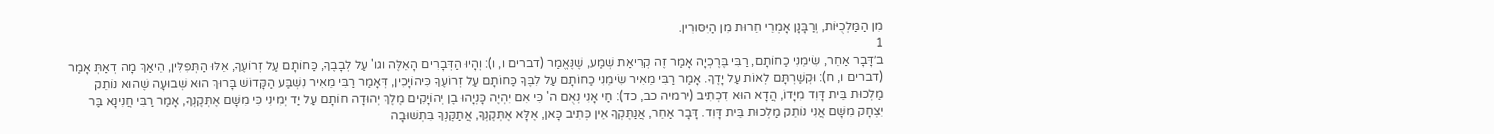מִן הַמַּלְכֻיּוֹת, וְרַבָּנָן אָמְרֵי חֵרוּת מִן הַיִּסּוּרִין.
1
ב׳דָּבָר אַחֵר, שִׂימֵנִי כַחוֹתָם, רַבִּי בֶּרֶכְיָה אָמַר זֶה קְרִיאַת שְׁמַע, שֶׁנֶּאֱמַר (דברים ו, ו): וְהָיוּ הַדְּבָרִים הָאֵלֶּה וגו' עַל לְבָבֶךָ, כַּחוֹתָם עַל זְרוֹעֶךָ, אֵלּוּ הַתְּפִלִּין, הֵיאַךְ מָה דְאַתְּ אָמַר (דברים ו, ח): וּקְשַׁרְתָּם לְאוֹת עַל יָדֶךָ. אָמַר רַבִּי מֵאִיר שִׂימֵנִי כַחוֹתָם עַל לִבֶּךָ כַּחוֹתָם עַל זְרוֹעֶךָ כִּיהוֹיָכִין, דְּאָמַר רַבִּי מֵאִיר נִשְׁבַּע הַקָּדוֹשׁ בָּרוּךְ הוּא שְׁבוּעָה שֶׁהוּא נוֹתֵק מַלְכוּת בֵּית דָּוִד מִיָּדוֹ, הֲדָא הוּא דִכְתִיב (ירמיה כב, כד): חַי אָנִי נְאֻם ה' כִּי אִם יִהְיֶה כָּנְיָהוּ בֶן יְהוֹיָקִים מֶלֶךְ יְהוּדָה חוֹתָם עַל יַד יְמִינִי כִּי מִשָּׁם אֶתְּקֶנְךָּ, אָמַר רַבִּי חֲנִינָא בַּר יִצְחָק מִשָּׁם אֲנִי נוֹתֵק מַלְכוּת בֵּית דָּוִד. דָּבָר אַחֵר, אֲנַתֶּקְךָ אֵין כְּתִיב כָּאן, אֶלָּא אֶתְּקֶנְךָּ, אֲתַקֶּנְךָ בִּתְשׁוּבָה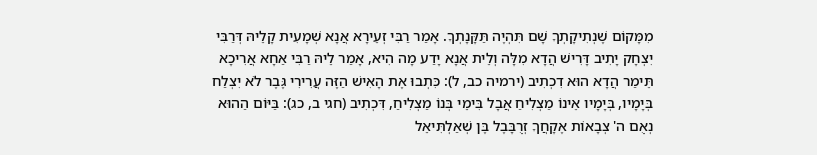מִמָּקוֹם שֶׁנְתִיקָתְךָ שָׁם תִּהְיֶה תַּקָּנָתְךָ. אָמַר רַבִּי זְעֵירָא אֲנָא שְׁמָעִית קָלֵיהּ דְּרַבִּי יִצְחָק יָתִיב דָּרִישׁ הֲדָא מִלָּה וְלֵית אֲנָא יָדַע מָה הִיא, אָמַר לֵיהּ רַבִּי אַחָא אֲרִיכָא תֵּימַר הֲדָא הוּא דִכְתִיב (ירמיה כב, ל): כִּתְבוּ אֶת הָאִישׁ הַזֶּה עֲרִירִי גֶּבֶר לֹא יִצְלַח בְּיָמָיו, בְּיָמָיו אֵינוֹ מַצְלִיחַ אֲבָל בִּימֵי בְּנוֹ מַצְלִיחַ, דִּכְתִיב (חגי ב, כג): בַּיּוֹם הַהוּא נְאֻם ה' צְבָאוֹת אֶקָחֲךָ זְרֻבָּבֶל בֶּן שְׁאַלְתִּיאֵל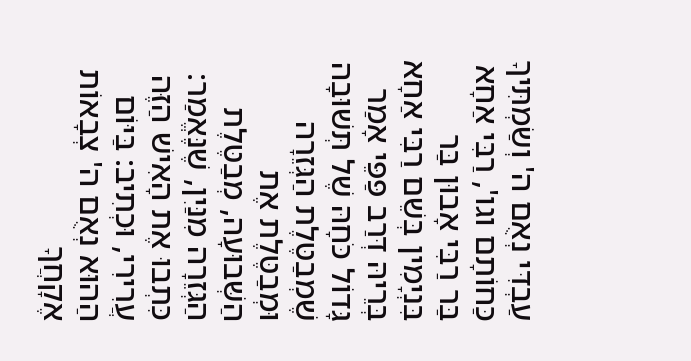עַבְדִּי נְאֻם ה' וְשַׂמְתִּיךָ כַּחוֹתָם וגו', רַבִּי אַחָא בַּר רַבִּי אָבוּן בַּר בִּנְיָמִין בְּשֵׁם רַבִּי אַחָא בְּרֵיהּ דְּרַב פַּפֵּי אָמַר גָּדוֹל כֹּחָהּ שֶׁל תְּשׁוּבָה שֶׁמְבַטֶּלֶת הַגְּזֵרָה וּמְבַטֶּלֶת אֶת הַשְּׁבוּעָה, מְבַטֶּלֶת הַגְּזֵרָה מִנַּיִן, שֶׁנֶּאֱמַר: כִּתְבוּ אֶת הָאִישׁ הַזֶּה עֲרִירִי, וּכְתִיב: בַּיּוֹם הַהוּא נְאֻם ה' צְבָאוֹת אֶקָחֲךָ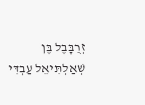זְרֻבָּבֶל בֶּן שְׁאַלְתִּיאֵל עַבְדִּי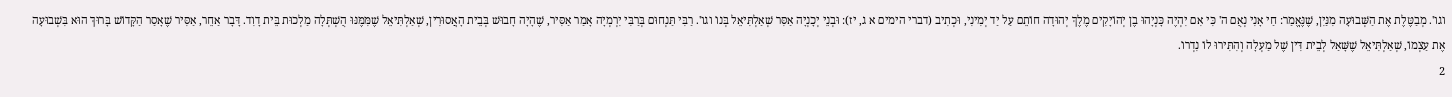וגו'. מְבַטֶּלֶת אֶת הַשְּׁבוּעָה מִנַּיִן, שֶׁנֶּאֱמַר: חַי אָנִי נְאֻם ה' כִּי אִם יִהְיֶה כָּנְיָהוּ בֶן יְהוֹיָקִים מֶלֶךְ יְהוּדָה חוֹתֵם עַל יַד יְמִינִי, וּכְתִיב (דברי הימים א ג, יז): וּבְנֵי יְכָנְיָה אַסִּר שְׁאַלְתִּיאֵל בְּנוֹ וגו'. רַבִּי תַּנְחוּם בְּרַבִּי יִרְמְיָה אָמַר אַסִּיר, שֶׁהָיָה חָבוּשׁ בְּבֵית הָאֲסוּרִין, שְׁאַלְתִּיאֵל שֶׁמִּמֶּנּוּ הֻשְׁתְּלָה מַלְכוּת בֵּית דָוִד. דָּבָר אַחֵר, אַסִּיר שֶׁאָסַר הַקָּדוֹשׁ בָּרוּךְ הוּא בִּשְׁבוּעָה אֶת עַצְמוֹ, שְׁאַלְתִּיאֵל שֶׁשָּׁאַל לְבֵית דִּין שֶׁל מַעְלָה וְהִתִּירוּ לוֹ נִדְרוֹ.
2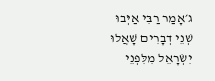ג׳אָמַר רַבִּי אַיְּבוּ שְׁנֵי דְבָרִים שָׁאֲלוּ יִשְׂרָאֵל מִלִּפְנֵי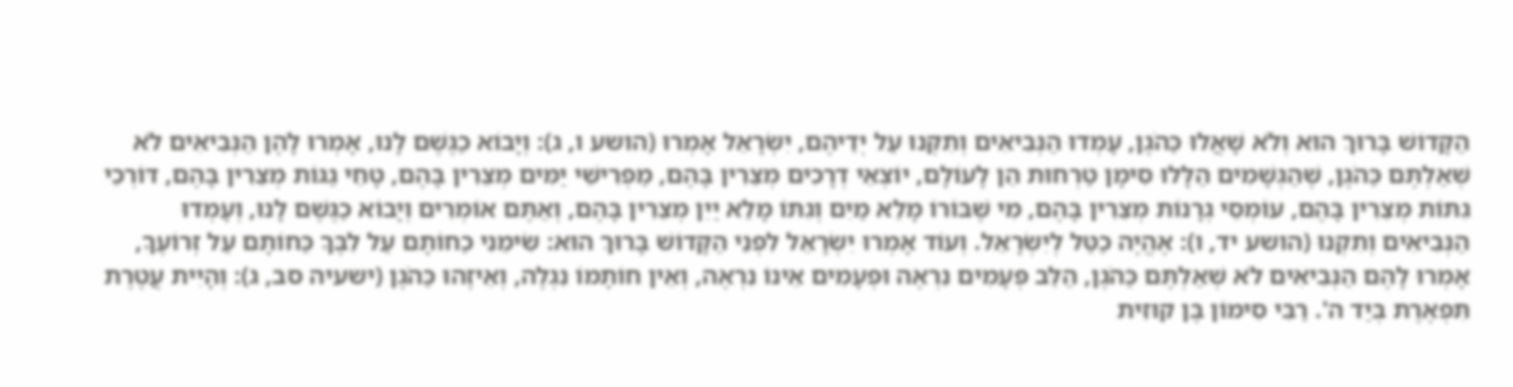הַקָּדוֹשׁ בָּרוּךְ הוּא וְלֹא שָׁאֲלוּ כַּהֹגֶן, עָמְדוּ הַנְּבִיאִים וְתִקְּנוּ עַל יְדֵיהֶם, יִשְׂרָאֵל אָמְרוּ (הושע ו, ג): וְיָבוֹא כַגֶּשֶׁם לָנוּ, אָמְרוּ לָהֶן הַנְּבִיאִים לֹא שְׁאַלְתֶּם כַּהֹגֶן, שֶׁהַגְּשָׁמִים הַלָּלוּ סִימָן טַרְחוּת הֵן לָעוֹלָם, יוֹצְאֵי דְרָכִים מְצֵרִין בָּהֶם, מַפְרִישֵׁי יַמִּים מְצֵרִין בָּהֶם, טָחֵי גַגּוֹת מְצֵרִין בָּהֶם, דּוֹרְכֵי גִתּוֹת מְצֵרִין בָּהֶם, עוֹמְסֵי גְרָנוֹת מְצֵרִין בָּהֶם, מִי שֶׁבּוֹרוֹ מָלֵא מַיִם וְגִתּוֹ מָלֵא יַיִן מְצֵרִין בָּהֶם, וְאַתֶּם אוֹמְרִים וְיָבוֹא כַגֶּשֶׁם לָנוּ, וְעָמְדוּ הַנְּבִיאִים וְתִקְנוּ (הושע יד, ו): אֶהֱיֶה כַטַּל לְיִשְׂרָאֵל. וְעוֹד אָמְרוּ יִשְׂרָאֵל לִפְנֵי הַקָּדוֹשׁ בָּרוּךְ הוּא: שִׂימֵנִי כַחוֹתָם עַל לִבֶּךָ כַּחוֹתָם עַל זְרוֹעֶךָ, אָמְרוּ לָהֶם הַנְּבִיאִים לֹא שְׁאַלְתֶּם כַּהֹגֶן, הַלֵּב פְּעָמִים נִרְאֶה וּפְעָמִים אֵינוֹ נִרְאֶה, וְאֵין חוֹתָמוֹ נִגְלֶה, וְאֵיזֶהוּ כַּהֹגֶן (ישעיה סב, ג): וְהָיִית עֲטֶרֶת תִּפְאֶרֶת בְּיַד ה'. רַבִּי סִימוֹן בֶּן קוּזִית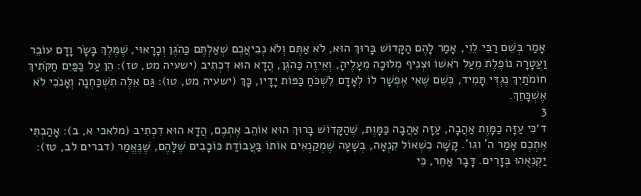אָמַר בְּשֵׁם רַבִּי לֵוִי, אָמַר לָהֶם הַקָּדוֹשׁ בָּרוּךְ הוּא, לֹא אַתֶּם וְלֹא נְבִיאֲכֶם שְׁאַלְתֶּם כַּהֹגֶן וְכָרָאוּי, שֶׁמֶּלֶךְ בָּשָׂר וָדָם עוֹבֵר וַעֲטָרָה נוֹפֶלֶת מֵעַל רֹאשׁוֹ וּצְנִיף מְלוּכָה מֵעָלֶיהָ, וְאֵיזֶה כַּהֹגֶן, הֲדָא הוּא דִכְתִיב (ישעיה מט, טז): הֵן עַל כַּפַּיִם חַקֹּתִיךְ חוֹמֹתַיִךְ נֶגְדִּי תָּמִיד, כְּשֵׁם שֶׁאִי אֶפְשָׁר לוֹ לְאָדָם לִשְׁכֹּחַ כַּפּוֹת יָדָיו, כָּךְ (ישעיה מט, טו): גַּם אֵלֶּה תִשְׁכַּחְנָה וְאָנֹכִי לֹא אֶשְׁכָּחֵךְ.
3
ד׳כִּי עַזָּה כַמָּוֶת אַהֲבָה, עַזָּה אַהֲבָה כַּמָּוֶת, שֶׁהַקָּדוֹשׁ בָּרוּךְ הוּא אוֹהֵב אֶתְכֶם, הֲדָא הוּא דִכְתִיב (מלאכי א, ב): אָהַבְתִּי אֶתְכֶם אָמַר ה' וגו'. קָשָׁה כִשְׁאוֹל קִנְאָה, בְּשָׁעָה שֶׁמְקַנְאִים אוֹתוֹ בַּעֲבוֹדַת כּוֹכָבִים שֶׁלָּהֶם, שֶׁנֶּאֱמַר (דברים לב, טז): יַקְנִאֻהוּ בְּזָרִים. דָּבָר אַחֵר, כִּי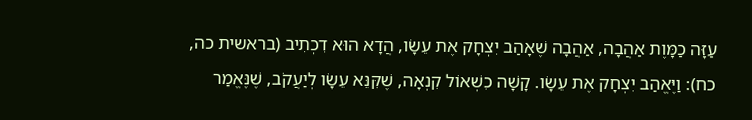עַזָּה כַמָּוֶת אַהֲבָה, אַהֲבָה שֶׁאָהַב יִצְחָק אֶת עֵשָׂו, הֲדָא הוּא דִכְתִיב (בראשית כה, כח): וַיֶּאֱהַב יִצְחָק אֶת עֵשָׂו. קָשָׁה כִשְׁאוֹל קִנְאָה, שֶׁקִּנֵּא עֵשָׂו לְיַעֲקֹב, שֶׁנֶּאֱמַר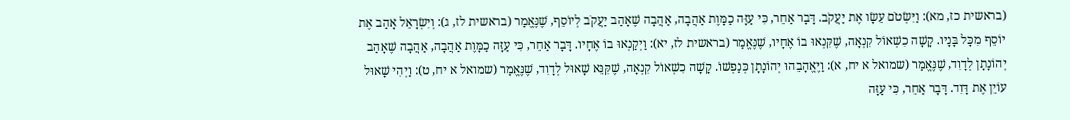(בראשית כז, מא): וַיִּשְׂטֹם עֵשָׂו אֶת יַעֲקֹב. דָּבָר אַחֵר, כִּי עַזָּה כַמָּוֶת אַהֲבָה, אַהֲבָה שֶׁאָהַב יַעֲקֹב לְיוֹסֵף, שֶׁנֶּאֱמַר (בראשית לז, ג): וְיִשְׂרָאֵל אָהַב אֶת יוֹסֵף מִכָּל בָּנָיו. קָשָׁה כִשְׁאוֹל קִנְאָה, שֶׁקִּנְאוּ בוֹ אֶחָיו, שֶׁנֶּאֱמַר (בראשית לז, יא): וַיְקַנְאוּ בוֹ אֶחָיו. דָּבָר אַחֵר, כִּי עַזָּה כַמָּוֶת אַהֲבָה, אַהֲבָה שֶׁאָהַב יְהוֹנָתָן לְדָוִד, שֶׁנֶּאֱמַר (שמואל א יח, א): וַיֶּאֱהָבֵהוּ יְהוֹנָתָן כְּנַפְשׁוֹ. קָשָׁה כִשְׁאוֹל קִנְאָה, שֶׁקִּנֵּא שָׁאוּל לְדָוִד, שֶׁנֶּאֱמַר (שמואל א יח, ט): וַיְהִי שָׁאוּל עוֹיֵן אֶת דָּוִד. דָּבָר אַחֵר, כִּי עַזָּה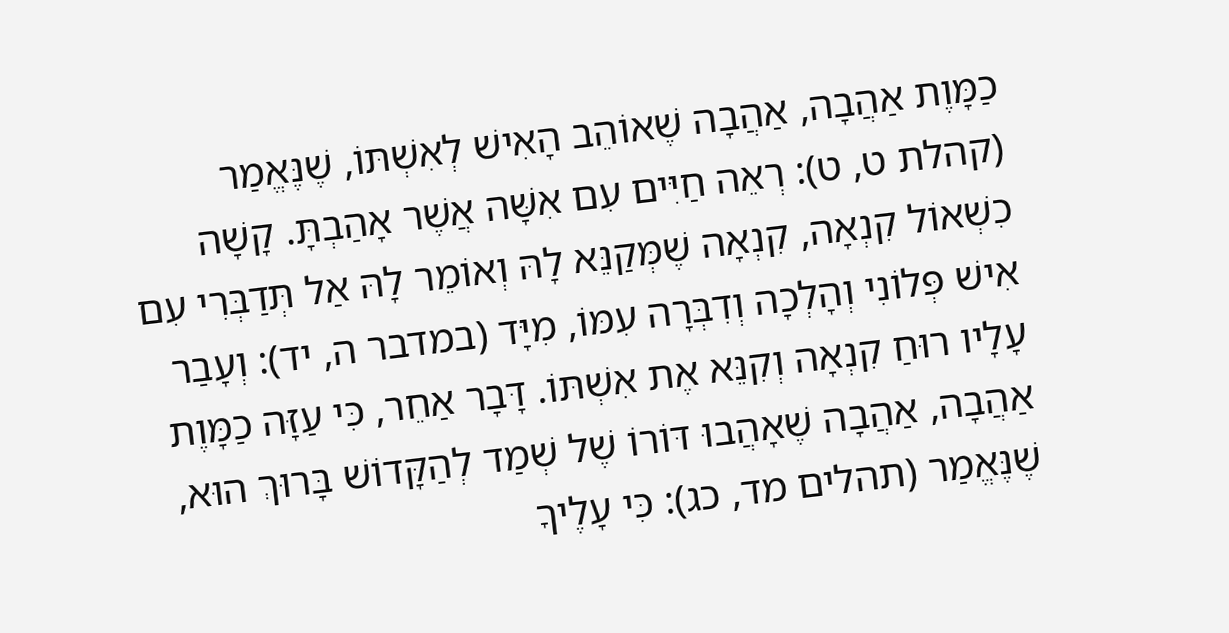כַמָּוֶת אַהֲבָה, אַהֲבָה שֶׁאוֹהֵב הָאִישׁ לְאִשְׁתּוֹ, שֶׁנֶּאֱמַר (קהלת ט, ט): רְאֵה חַיִּים עִם אִשָּׁה אֲשֶׁר אָהַבְתָּ. קָשָׁה כִשְׁאוֹל קִנְאָה, קִנְאָה שֶׁמְּקַנֵּא לָהּ וְאוֹמֵר לָהּ אַל תְּדַבְּרִי עִם אִישׁ פְּלוֹנִי וְהָלְכָה וְדִבְּרָה עִמּוֹ, מִיָּד (במדבר ה, יד): וְעָבַר עָלָיו רוּחַ קִנְאָה וְקִנֵּא אֶת אִשְׁתּוֹ. דָּבָר אַחֵר, כִּי עַזָּה כַמָּוֶת אַהֲבָה, אַהֲבָה שֶׁאָהֲבוּ דּוֹרוֹ שֶׁל שְׁמַד לְהַקָּדוֹשׁ בָּרוּךְ הוּא, שֶׁנֶּאֱמַר (תהלים מד, כג): כִּי עָלֶיךָ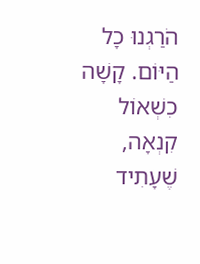הֹרַגְנוּ כָל הַיּוֹם. קָשָׁה כִשְׁאוֹל קִנְאָה, שֶׁעָתִיד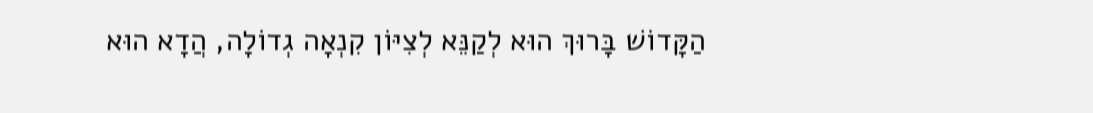הַקָּדוֹשׁ בָּרוּךְ הוּא לְקַנֵּא לְצִיּוֹן קִנְאָה גְדוֹלָה, הֲדָא הוּא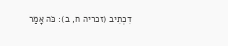דִכְתִיב (זכריה ח, ב): כֹּה אָמַר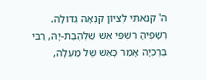ה' קִנֵּאתִי לְצִיּוֹן קִנְאָה גְדוֹלָה. רְשָׁפֶיהָ רִשְׁפֵּי אֵשׁ שַׁלְהֶבֶת-יָהּ, רַבִּי בֶּרֶכְיָה אָמַר כָּאֵשׁ שֶׁל מַעְלָה,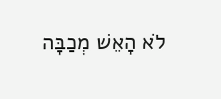לֹא הָאֵשׁ מְכַבָּה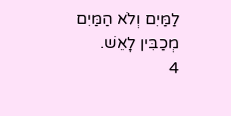לַמַּיִם וְלֹא הַמַּיִם מְכַבִּין לָאֵשׁ.
4